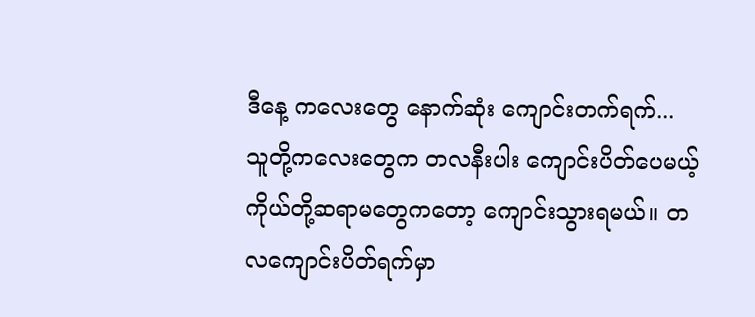ဒီနေ့ ကလေးတွေ နောက်ဆုံး ကျောင်းတက်ရက်...
သူတို့ကလေးတွေက တလနီးပါး ကျောင်းပိတ်ပေမယ့် ကိုယ်တို့ဆရာမတွေကတော့ ကျောင်းသွားရမယ်။ တလကျောင်းပိတ်ရက်မှာ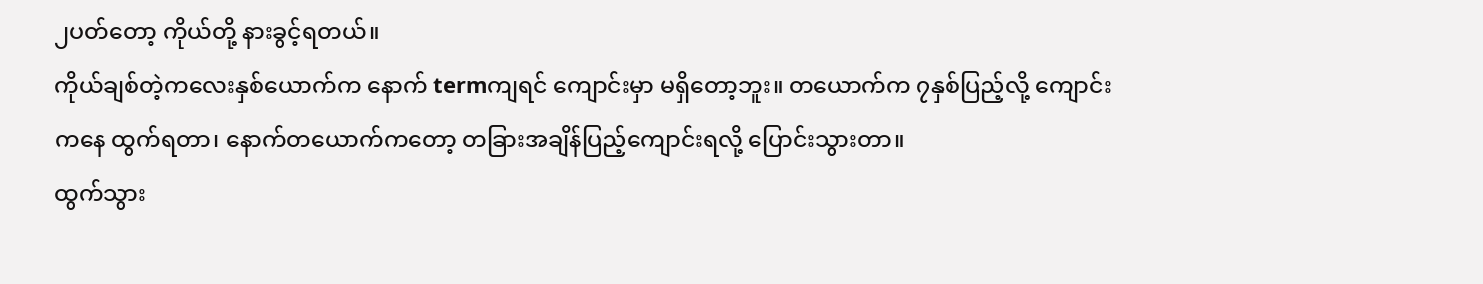၂ပတ်တော့ ကိုယ်တို့ နားခွင့်ရတယ်။
ကိုယ်ချစ်တဲ့ကလေးနှစ်ယောက်က နောက် termကျရင် ကျောင်းမှာ မရှိတော့ဘူး။ တယောက်က ၇နှစ်ပြည့်လို့ ကျောင်းကနေ ထွက်ရတာ၊ နောက်တယောက်ကတော့ တခြားအချိန်ပြည့်ကျောင်းရလို့ ပြောင်းသွားတာ။
ထွက်သွား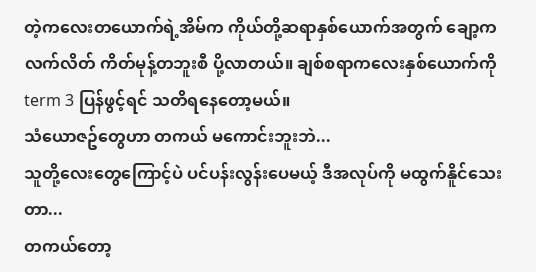တဲ့ကလေးတယောက်ရဲ့အိမ်က ကိုယ်တို့ဆရာနှစ်ယောက်အတွက် ချော့ကလက်လိတ် ကိတ်မုန့်တဘူးစီ ပို့လာတယ်။ ချစ်စရာကလေးနှစ်ယောက်ကို term 3 ပြန်ဖွင့်ရင် သတိရနေတော့မယ်။
သံယောဇဥ်တွေဟာ တကယ် မကောင်းဘူးဘဲ...
သူတို့လေးတွေကြောင့်ပဲ ပင်ပန်းလွန်းပေမယ့် ဒီအလုပ်ကို မထွက်နိူင်သေးတာ...
တကယ်တော့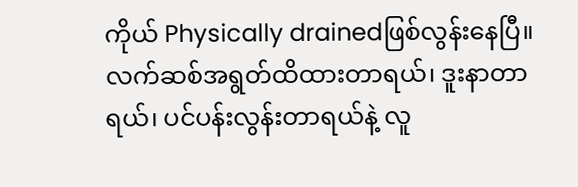ကိုယ် Physically drainedဖြစ်လွန်းနေပြီ။ လက်ဆစ်အရွတ်ထိထားတာရယ်၊ ဒူးနာတာရယ်၊ ပင်ပန်းလွန်းတာရယ်နဲ့ လူ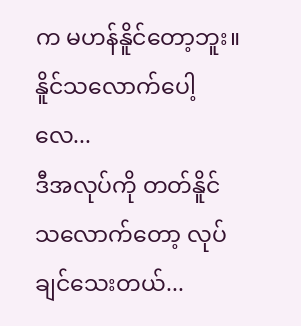က မဟန်နိူင်တော့ဘူး။
နိူင်သလောက်ပေါ့လေ...
ဒီအလုပ်ကို တတ်နိူင်သလောက်တော့ လုပ်ချင်သေးတယ်...